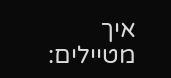איך מטיילים: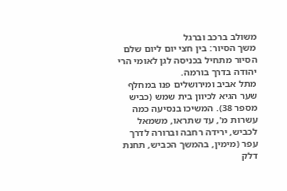משולב ברכב וברגל
משך הסיור: בין חצי יום ליום שלם
הסיור מתחיל בכניסה לגן לאומי הרי יהודה בדרך בורמה.
מתל אביב ומירושלים פנו במחלף שער הגיא לכיוון בית שמש (כביש מספר 38). המשיכו בנסיעה כמה עשרות מ', עד שתראו, משמאל לכביש, ירידה רחבה וברורה לדרך עפר (מימין, בהמשך הכביש, תחנת דלק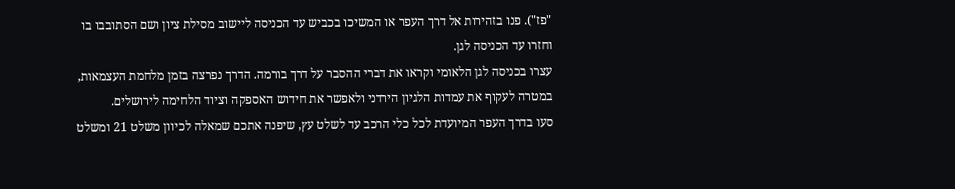"פז"). פנו בזהירות אל דרך העפר או המשיכו בכביש עד הכניסה ליישוב מסילת ציון ושם הסתובבו בו וחזרו עד הכניסה לגן.
עצרו בכניסה לגן הלאומי וקראו את דברי ההסבר על דרך בורמה. הדרך נפרצה בזמן מלחמת העצמאות, במטרה לעקוף את עמדות הלגיון הירדני ולאפשר את חידוש האספקה וציוד הלחימה לירושלים.
סעו בדרך העפר המיועדת לכל כלי הרכב עד לשלט עץ, שיפנה אתכם שמאלה לכיוון משלט 21 ומשלט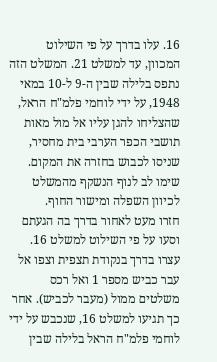16. עלו בדרך על פי השילוט המכוון, עד למשלט 21. המשלט הזה נתפס בלילה שבין ה-9 ל-10 במאי 1948, על ידי לוחמי פלמ"ח הראל, שהצליחו להגן עליו אל מול מאות תושבי הכפר הערבי בית מחסיר, שניסו לכבוש בחזרה את המקום. שימו לב לנוף הנשקף מהמשלט לכיוון השפלה ומישור החוף.
חזרו מעט לאחור בדרך בה הגעתם וסעו על פי השילוט למשלט 16.
עצרו בדרך בנקודת תצפית וצפו אל עבר כביש מספר 1 ואל רכס משלטים ממול (מעבר לכביש). אחר כך תגיעו למשלט 16, שנכבש על ידי לוחמי פלמ"ח הראל בלילה שבין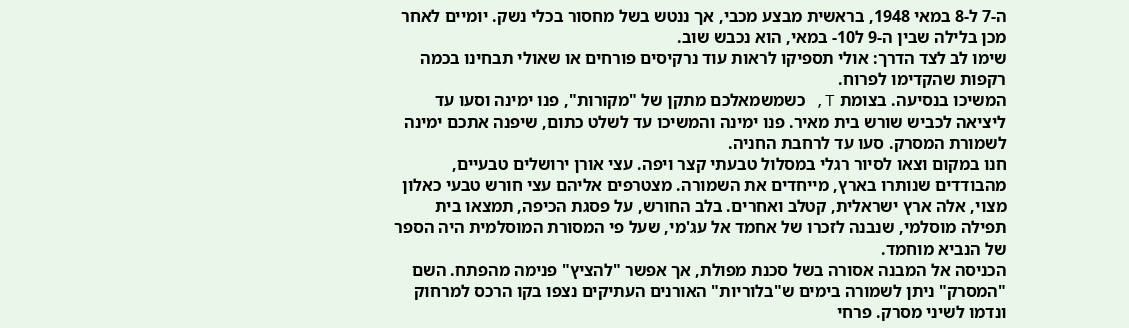ה-7 ל-8 במאי 1948, בראשית מבצע מכבי, אך ננטש בשל מחסור בכלי נשק. יומיים לאחר מכן בלילה שבין ה-9 ל10- במאי, הוא נכבש שוב.
שימו לב לצד הדרך: אולי תספיקו לראות עוד נרקיסים פורחים או שאולי תבחינו בכמה רקפות שהקדימו לפרוח.
המשיכו בנסיעה. בצומת T, כשמשמאלכם מתקן של "מקורות", פנו ימינה וסעו עד ליציאה לכביש שורש בית מאיר. פנו ימינה והמשיכו עד לשלט כתום, שיפנה אתכם ימינה לשמורת המסרק. סעו עד לרחבת החניה.
חנו במקום וצאו לסיור רגלי במסלול טבעתי קצר ויפה. עצי אורן ירושלים טבעיים, מהבודדים שנותרו בארץ, מייחדים את השמורה. מצטרפים אליהם עצי חורש טבעי כאלון מצוי, אלה ארץ ישראלית, קטלב ואחרים. בלב החורש, על פסגת הכיפה, תמצאו בית תפילה מוסלמי, שנבנה לזכרו של אחמד אל עג'מי, שעל פי המסורת המוסלמית היה הספר של הנביא מוחמד.
הכניסה אל המבנה אסורה בשל סכנת מפולת, אך אפשר "להציץ" פנימה מהפתח. השם "המסרק" ניתן לשמורה בימים ש"בלוריות" האורנים העתיקים נצפו בקו הרכס למרחוק ונדמו לשיני מסרק. פרחי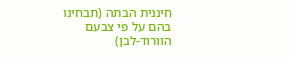חיננית הבתה (תבחינו בהם על פי צבעם הוורוד-לבן)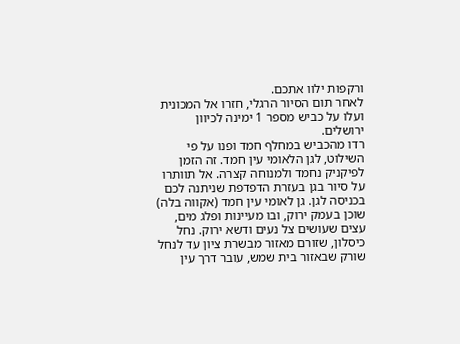ורקפות ילוו אתכם.
לאחר תום הסיור הרגלי, חזרו אל המכונית ועלו על כביש מספר 1 ימינה לכיוון ירושלים.
רדו מהכביש במחלף חמד ופנו על פי השילוט, לגן הלאומי עין חמד. זה הזמן לפיקניק נחמד ולמנוחה קצרה. אל תוותרו על סיור בגן בעזרת הדפדפת שניתנה לכם בכניסה לגן. גן לאומי עין חמד (אקווה בלה) שוכן בעמק ירוק, ובו מעיינות ופלג מים, עצים שעושים צל נעים ודשא ירוק. נחל כיסלון, שזורם מאזור מבשרת ציון עד לנחל שורק שבאזור בית שמש, עובר דרך עין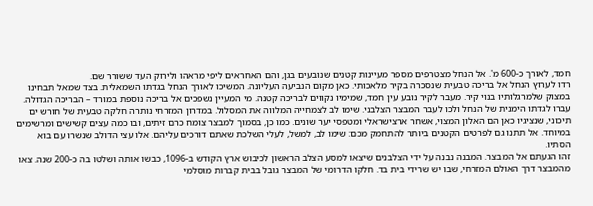חמד, לאורך כ-600 מ'. אל הנחל מצטרפים מספר מעיינות קטנים שנובעים בגן, והם האחראים ליפי מראהו ולירוק העד ששורר שם.
רדו לערוץ הנחל אל בריכה טבעית שנסכרה בקיר מלאכותי. כאן מקום הנביעה העליונה. המשיכו לאורך הנחל בגדתו השמאלית. בצד שמאל תבחינו במצוק שלמרגלותיו בנוי קיר. מעבר לקיר נובע עין חמד, שמימיו נקווים לבריכה קטנה. מי המעיין נשפכים אל בריכה נוספת במורד – הבריכה הגדולה.
עברו לגדתו הימנית של הנחל ולכו לעבר המבצר הצלבני. שימו לב לצמחייה המלווה את המסלול. במדרון המזרחי נותרה חלקה טבעית של חורש ים תיכוני, שנציגיו כאן הם האלון המצוי, אשחר ארצישראלי ומטפסי יער שונים. כמו כן, בסמוך למבצר צומח כרם זיתים, ובו כמה עצים קשישים ומרשימים במיוחד. אל תתנו גם לפרטים הקטנים ביותר להתחמק מכם: שימו לב, למשל, לעלי השלכת שאתם דורכים עליהם. אלו עצי הדולב שנשרו עם בוא הסתיו.
זהו הגעתם אל המבצר. המבנה נבנה על ידי הצלבנים שיצאו למסע הצלב הראשון לכיבוש ארץ הקודש ב-1096, כבשו אותה ושלטו בה כ-200 שנה. צאו מהמבצר דרך האולם המזרחי, שבו יש שרידי בית בד. חלקו הדרומי של המבצר גובל בבית קברות מוסלמי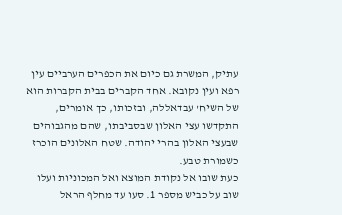עתיק, המשרת גם כיום את הכפרים הערביים עין רפא ועין נקובא. אחד הקברים בבית הקברות הוא של השיח' עבדאללה, ובזכותו, כך אומרים, התקדשו עצי האלון שבסביבתו, שהם מהגבוהים שבעצי האלון בהרי יהודה. שטח האלונים הוכרז כשמורת טבע.
כעת שובו אל נקודת המוצא ואל המכוניות ועלו שוב על כביש מספר 1. סעו עד מחלף הראל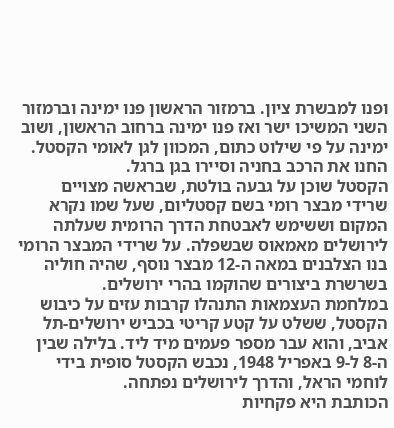ופנו למבשרת ציון. ברמזור הראשון פנו ימינה וברמזור השני המשיכו ישר ואז פנו ימינה ברחוב הראשון, ושוב ימינה על פי שילוט כתום, המכוון לגן לאומי הקסטל. החנו את הרכב בחניה וסיירו בגן ברגל.
הקסטל שוכן על גבעה בולטת, שבראשה מצויים שרידי מבצר רומי בשם קסטליום, שעל שמו נקרא המקום וששימש לאבטחת הדרך הרומית שעלתה לירושלים מאמאוס שבשפלה. על שרידי המבצר הרומי בנו הצלבנים במאה ה-12 מבצר נוסף, שהיה חוליה בשרשרת ביצורים שהוקמו בהרי ירושלים.
במלחמת העצמאות התנהלו קרבות עזים על כיבוש הקסטל, ששלט על קטע קריטי בכביש ירושלים-תל אביב, והוא עבר מספר פעמים מיד ליד. בלילה שבין ה-8 ל-9 באפריל 1948, נכבש הקסטל סופית בידי לוחמי הראל, והדרך לירושלים נפתחה.
הכותבת היא פקחיות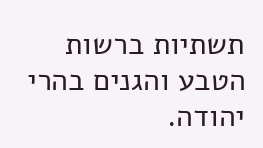תשתיות ברשות הטבע והגנים בהרי יהודה.